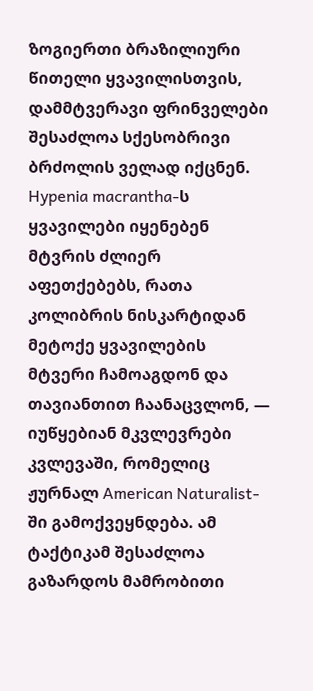ზოგიერთი ბრაზილიური წითელი ყვავილისთვის, დამმტვერავი ფრინველები შესაძლოა სქესობრივი ბრძოლის ველად იქცნენ. Hypenia macrantha-ს ყვავილები იყენებენ მტვრის ძლიერ აფეთქებებს, რათა კოლიბრის ნისკარტიდან მეტოქე ყვავილების მტვერი ჩამოაგდონ და თავიანთით ჩაანაცვლონ, — იუწყებიან მკვლევრები კვლევაში, რომელიც ჟურნალ American Naturalist-ში გამოქვეყნდება. ამ ტაქტიკამ შესაძლოა გაზარდოს მამრობითი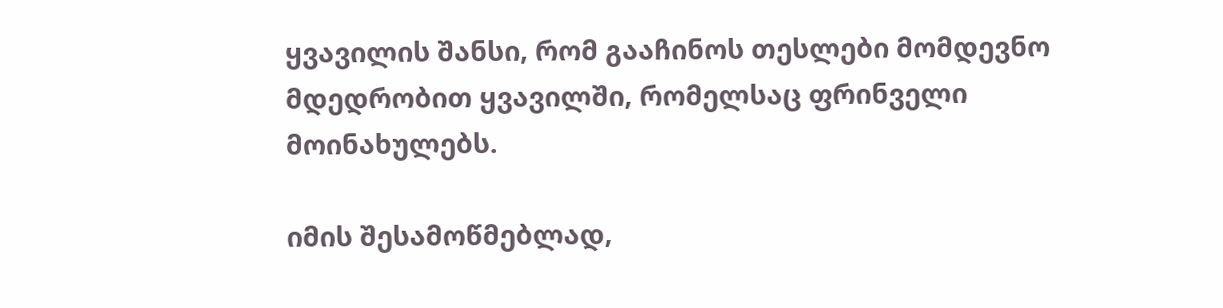ყვავილის შანსი, რომ გააჩინოს თესლები მომდევნო მდედრობით ყვავილში, რომელსაც ფრინველი მოინახულებს.

იმის შესამოწმებლად,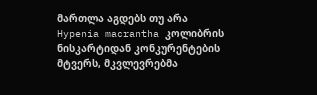მართლა აგდებს თუ არა Hypenia macrantha კოლიბრის ნისკარტიდან კონკურენტების მტვერს, მკვლევრებმა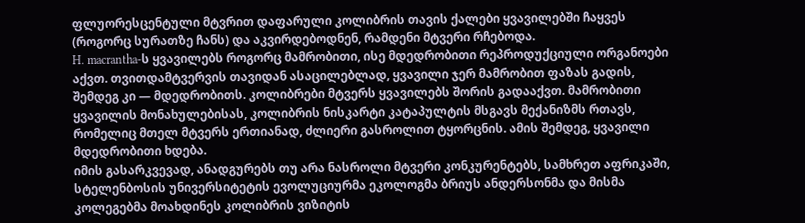ფლუორესცენტული მტვრით დაფარული კოლიბრის თავის ქალები ყვავილებში ჩაყვეს (როგორც სურათზე ჩანს) და აკვირდებოდნენ, რამდენი მტვერი რჩებოდა.
H. macrantha-ს ყვავილებს როგორც მამრობითი, ისე მდედრობითი რეპროდუქციული ორგანოები აქვთ. თვითდამტვერვის თავიდან ასაცილებლად, ყვავილი ჯერ მამრობით ფაზას გადის, შემდეგ კი — მდედრობითს. კოლიბრები მტვერს ყვავილებს შორის გადააქვთ. მამრობითი ყვავილის მონახულებისას, კოლიბრის ნისკარტი კატაპულტის მსგავს მექანიზმს რთავს, რომელიც მთელ მტვერს ერთიანად, ძლიერი გასროლით ტყორცნის. ამის შემდეგ, ყვავილი მდედრობითი ხდება.
იმის გასარკვევად, ანადგურებს თუ არა ნასროლი მტვერი კონკურენტებს, სამხრეთ აფრიკაში, სტელენბოსის უნივერსიტეტის ევოლუციურმა ეკოლოგმა ბრიუს ანდერსონმა და მისმა კოლეგებმა მოახდინეს კოლიბრის ვიზიტის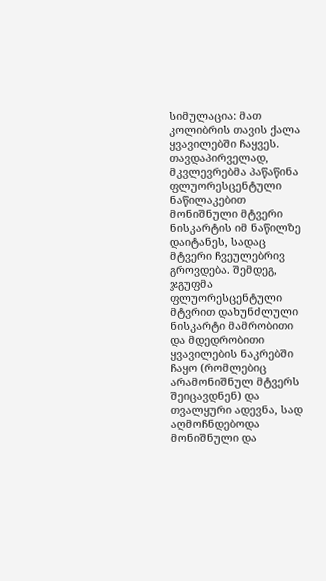სიმულაცია: მათ კოლიბრის თავის ქალა ყვავილებში ჩაყვეს.
თავდაპირველად, მკვლევრებმა პაწაწინა ფლუორესცენტული ნაწილაკებით მონიშნული მტვერი ნისკარტის იმ ნაწილზე დაიტანეს, სადაც მტვერი ჩვეულებრივ გროვდება. შემდეგ, ჯგუფმა ფლუორესცენტული მტვრით დახუნძლული ნისკარტი მამრობითი და მდედრობითი ყვავილების ნაკრებში ჩაყო (რომლებიც არამონიშნულ მტვერს შეიცავდნენ) და თვალყური ადევნა, სად აღმოჩნდებოდა მონიშნული და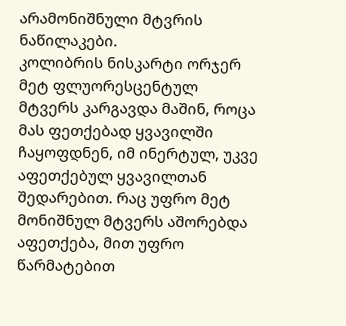არამონიშნული მტვრის ნაწილაკები.
კოლიბრის ნისკარტი ორჯერ მეტ ფლუორესცენტულ მტვერს კარგავდა მაშინ, როცა მას ფეთქებად ყვავილში ჩაყოფდნენ, იმ ინერტულ, უკვე აფეთქებულ ყვავილთან შედარებით. რაც უფრო მეტ მონიშნულ მტვერს აშორებდა აფეთქება, მით უფრო წარმატებით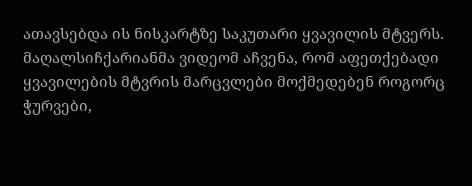ათავსებდა ის ნისკარტზე საკუთარი ყვავილის მტვერს.
მაღალსიჩქარიანმა ვიდეომ აჩვენა, რომ აფეთქებადი ყვავილების მტვრის მარცვლები მოქმედებენ როგორც ჭურვები,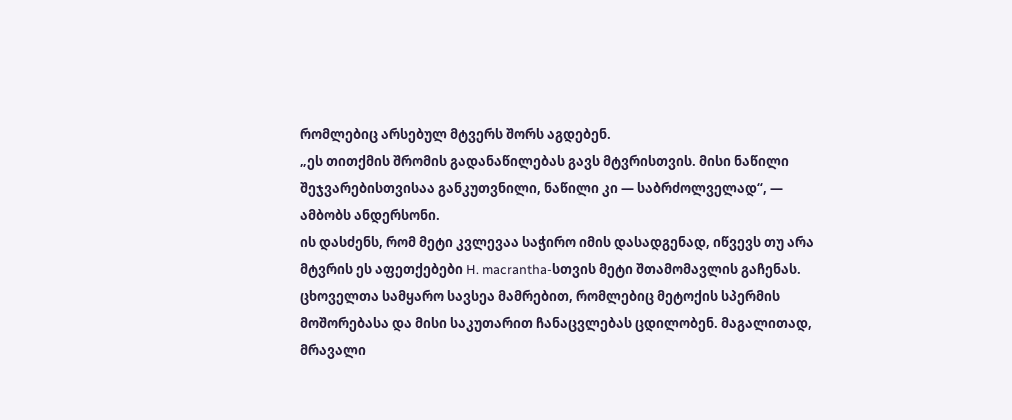რომლებიც არსებულ მტვერს შორს აგდებენ.
„ეს თითქმის შრომის გადანაწილებას გავს მტვრისთვის. მისი ნაწილი შეჯვარებისთვისაა განკუთვნილი, ნაწილი კი — საბრძოლველად“, — ამბობს ანდერსონი.
ის დასძენს, რომ მეტი კვლევაა საჭირო იმის დასადგენად, იწვევს თუ არა მტვრის ეს აფეთქებები H. macrantha-სთვის მეტი შთამომავლის გაჩენას.
ცხოველთა სამყარო სავსეა მამრებით, რომლებიც მეტოქის სპერმის მოშორებასა და მისი საკუთარით ჩანაცვლებას ცდილობენ. მაგალითად, მრავალი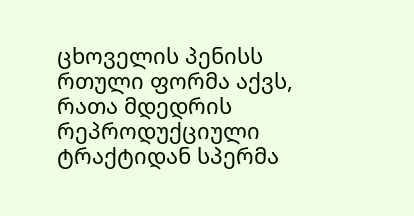ცხოველის პენისს რთული ფორმა აქვს, რათა მდედრის რეპროდუქციული ტრაქტიდან სპერმა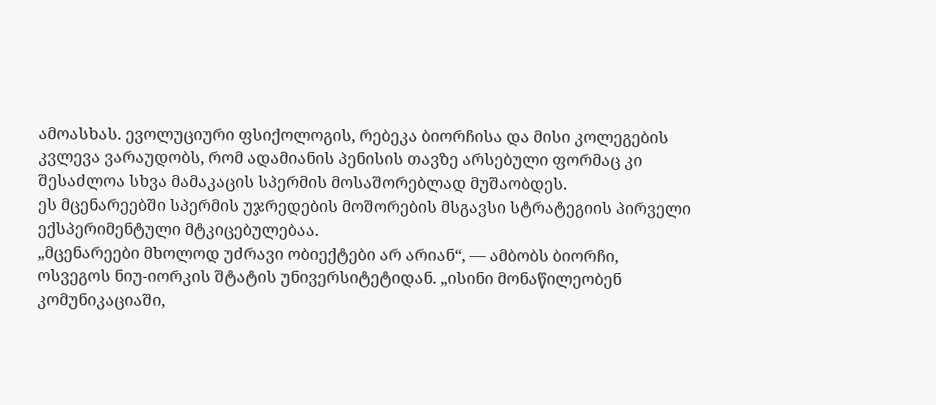ამოასხას. ევოლუციური ფსიქოლოგის, რებეკა ბიორჩისა და მისი კოლეგების კვლევა ვარაუდობს, რომ ადამიანის პენისის თავზე არსებული ფორმაც კი შესაძლოა სხვა მამაკაცის სპერმის მოსაშორებლად მუშაობდეს.
ეს მცენარეებში სპერმის უჯრედების მოშორების მსგავსი სტრატეგიის პირველი ექსპერიმენტული მტკიცებულებაა.
„მცენარეები მხოლოდ უძრავი ობიექტები არ არიან“, — ამბობს ბიორჩი, ოსვეგოს ნიუ-იორკის შტატის უნივერსიტეტიდან. „ისინი მონაწილეობენ კომუნიკაციაში,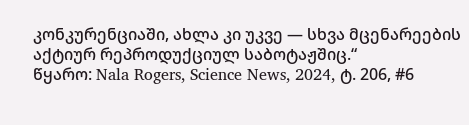კონკურენციაში, ახლა კი უკვე — სხვა მცენარეების აქტიურ რეპროდუქციულ საბოტაჟშიც.“
წყარო: Nala Rogers, Science News, 2024, ტ. 206, #6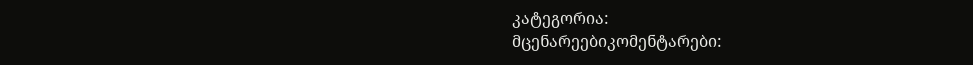კატეგორია:
მცენარეებიკომენტარები: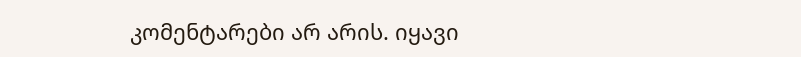კომენტარები არ არის. იყავი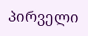პირველი